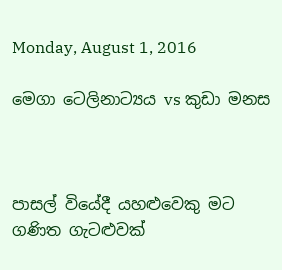Monday, August 1, 2016

මෙගා ටෙලිනාට්‍යය vs කුඩා මනස



පාසල් වියේදී යහළුවෙකු මට ගණිත ගැටළුවක්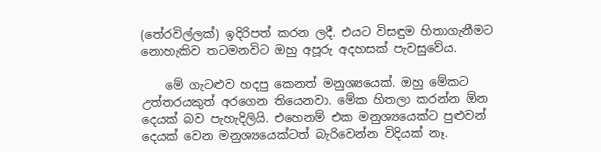(තේරවිල්ලක්) ඉදිරිපත් කරන ලදී. එයට විසඳුම හිතාගැනීමට නොහැකිව තටමනවිට ඔහු අපූරු අදහසක් පැවසුවේය.

    මේ ගැටළුව හදපු කෙනත් මනුශ්‍යයෙක්. ඔහු මේකට උත්තරයකුත් අරගෙන තියෙනවා. මේක හිතලා කරන්න ඕන දෙයක් බව පැහැදිලියි. එහෙනම් එක මනුශ්‍යයෙක්ට පුළුවන් දෙයක් වෙන මනුශ්‍යයෙක්ටත් බැරිවෙන්න විදියක් නෑ.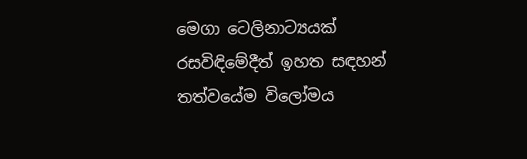මෙගා ටෙලිනාට්‍යයක් රසවිඳිමේදීත් ඉහත සඳහන් තත්වයේම විලෝමය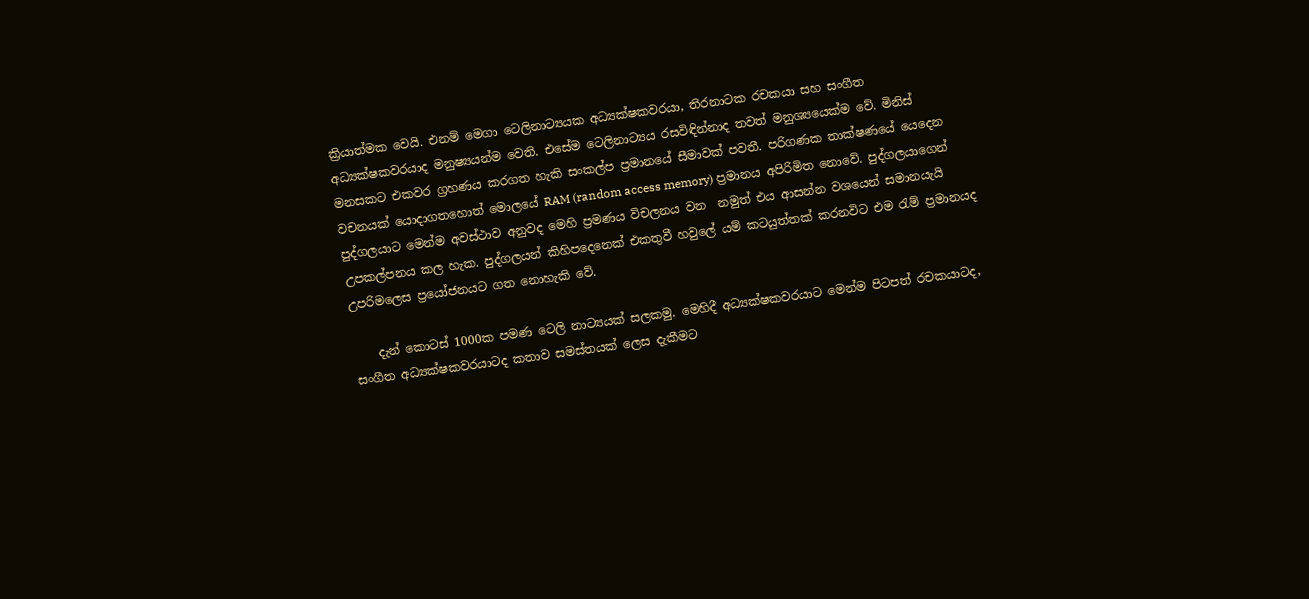ක්‍රියාත්මක වෙයි. එනම් මෙගා ටෙලිනාට්‍යයක අධ්‍යක්ෂකවරයා, තිරනාටක රචකයා සහ සංගීත අධ්‍යක්ෂකවරයාද මනුෂ්‍යයන්ම වෙති. එසේම ටෙලිනාට්‍යය රසවිඳින්නාද තවත් මනුශ්‍යයෙක්ම වේ. මිනිස් මනසකට එකවර ග්‍රහණය කරගත හැකි සංකල්ප ප්‍රමානයේ සීමාවක් පවතී. පරිගණක තාක්ෂණයේ යෙදෙන වචනයක් යොදාගතහොත් මොලයේ RAM (random access memory) ප්‍රමානය අපිරිමිත නොවේ. පුද්ගලයාගෙන් පුද්ගලයාට මෙන්ම අවස්ථාව අනුවද මෙහි ප්‍රමණය විචලනය වන  නමුත් එය ආසන්න වශයෙන් සමානයැයි උපකල්පනය කල හැක. පුද්ගලයන් කිහිපදෙනෙක් එකතුවී හවුලේ යම් කටයුත්තක් කරනවිට එම රැම් ප්‍රමානයද උපරිමලෙස ප්‍රයෝජනයට ගත නොහැකි වේ.

    දැන් කොටස් 1000ක පමණ ටෙලි නාට්‍යයක් සලකමු. මෙහිදී අධ්‍යක්ෂකවරයාට මෙන්ම පිටපත් රචකයාටද, සංගීත අධ්‍යක්ෂකවරයාටද කතාව සමස්තයක් ලෙස දැකීමට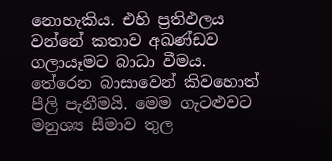නොහැකිය. එහි ප්‍රතිඵලය වන්නේ කතාව අඛණ්ඩව ගලායෑමට බාධා වීමය. තේරෙන බාසාවෙන් කිවහොත් පීලි පැනීමයි. මෙම ගැටළුවට මනුශ්‍ය සීමාව තුල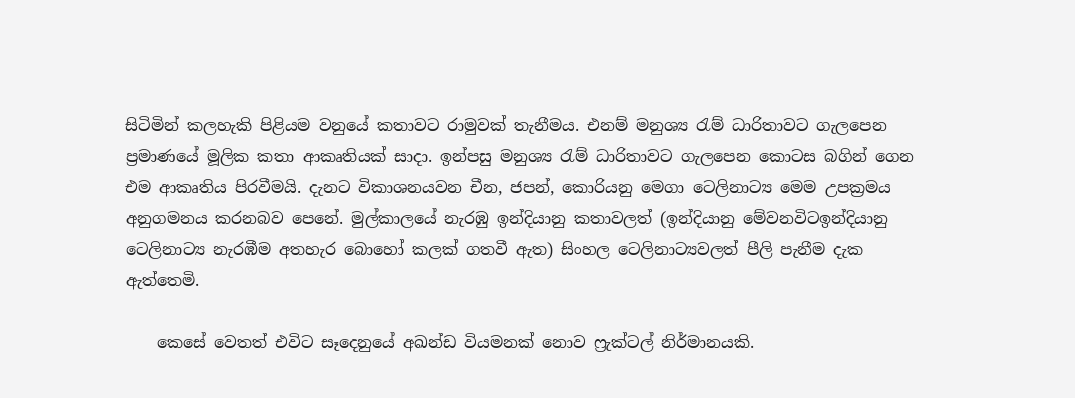සිටිමින් කලහැකි පිළියම වනුයේ කතාවට රාමුවක් තැනීමය. එනම් මනුශ්‍ය රැම් ධාරිතාවට ගැලපෙන ප්‍රමාණයේ මූලික කතා ආකෘතියක් සාදා. ඉන්පසු මනුශ්‍ය රැම් ධාරිතාවට ගැලපෙන කොටස බගින් ගෙන එම ආකෘතිය පිරවීමයි. දැනට විකාශනයවන චීන, ජපන්, කොරියනු මෙගා ටෙලිනාට්‍ය මෙම උපක්‍රමය අනුගමනය කරනබව පෙනේ. මුල්කාලයේ නැරඹු ඉන්දියානු කතාවලත් (ඉන්දියානු මේවනවිටඉන්දියානු ටෙලිනාට්‍ය නැරඹීම අතහැර බොහෝ කලක් ගතවී ඇත) සිංහල ටෙලිනාට්‍යවලත් පීලි පැනීම දැක ඇත්තෙමි.

    කෙසේ වෙතත් එවිට සෑදෙනුයේ අඛන්ඩ වියමනක් නොව ෆ්‍රැක්ටල් නිර්මානයකි.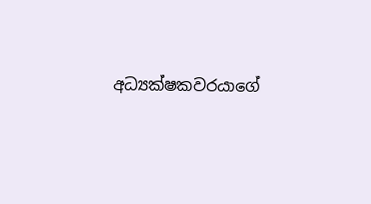අධ්‍යක්ෂකවරයාගේ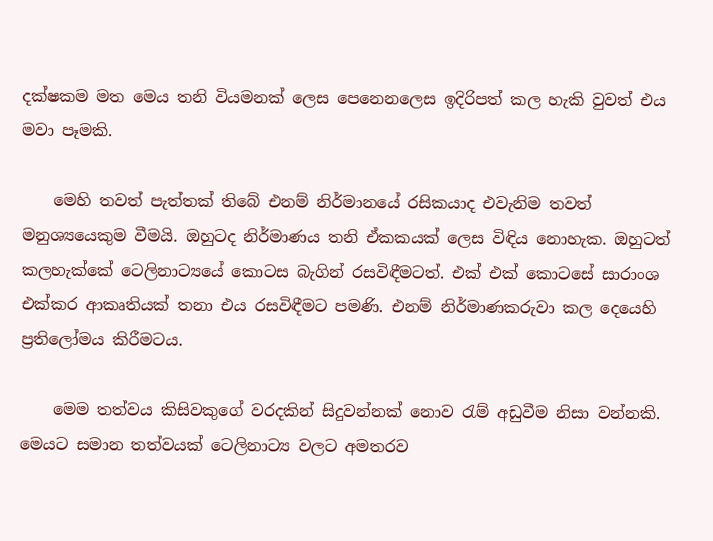දක්ෂකම මත මෙය තනි වියමනක් ලෙස පෙනෙනලෙස ඉදිරිපත් කල හැකි වුවත් එය මවා පෑමකි.

    මෙහි තවත් පැත්තක් තිබේ එනම් නිර්මානයේ රසිකයාද එවැනිම තවත් මනුශ්‍යයෙකුම වීමයි. ඔහුටද නිර්මාණය තනි ඒකකයක් ලෙස විඳිය නොහැක. ඔහුටත් කලහැක්කේ ටෙලිනාට්‍යයේ කොටස බැගින් රසවිඳීමටත්. එක් එක් කොටසේ සාරාංශ එක්කර ආකෘතියක් තනා එය රසවිඳීමට පමණි. එනම් නිර්මාණකරුවා කල දෙයෙහි ප්‍රතිලෝමය කිරීමටය.

    මෙම තත්වය කිසිවකුගේ වරදකින් සිදුවන්නක් නොව රැම් අඩුවීම නිසා වන්නකි. මෙයට සමාන තත්වයක් ටෙලිනාට්‍ය වලට අමතරව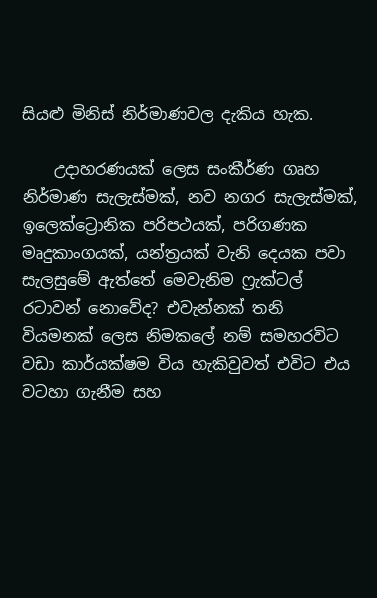සියළු මිනිස් නිර්මාණවල දැකිය හැක.

    උදාහරණයක් ලෙස සංකීර්ණ ගෘහ නිර්මාණ සැලැස්මක්, නව නගර සැලැස්මක්, ඉලෙක්ට්‍රොනික පරිපථයක්, පරිගණක මෘදුකාංගයක්, යන්ත්‍රයක් වැනි දෙයක පවා සැලසුමේ ඇත්තේ මෙවැනිම ෆ්‍රැක්ටල් රටාවන් නොවේද? එවැන්නක් තනි වියමනක් ලෙස නිමකලේ නම් සමහරවිට වඩා කාර්යක්ෂම විය හැකිවුවත් එවිට එය වටහා ගැනීම සහ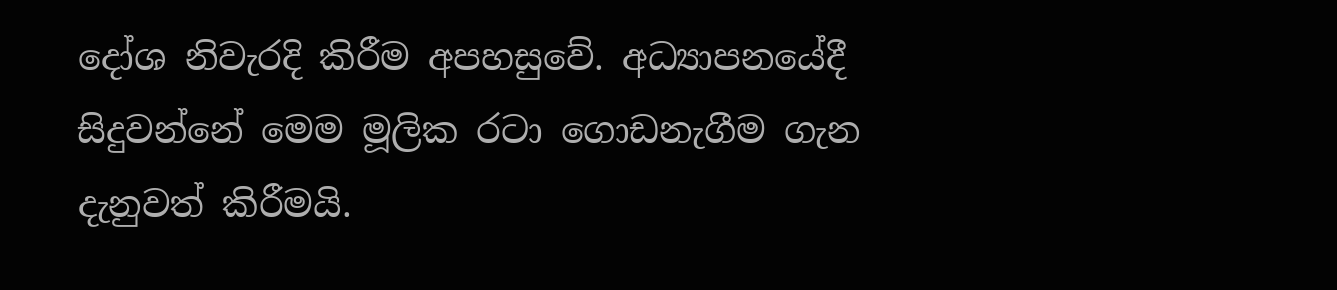දෝශ නිවැරදි කිරීම අපහසුවේ. අධ්‍යාපනයේදී සිදුවන්නේ මෙම මූලික රටා ගොඩනැගීම ගැන දැනුවත් කිරීමයි.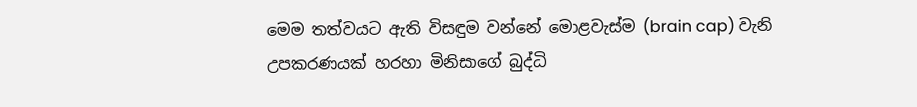මෙම තත්වයට ඇති විසඳුම වන්නේ මොළවැස්ම (brain cap) වැනි උපකරණයක් හරහා මිනිසාගේ බුද්ධි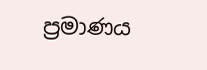ප්‍රමාණය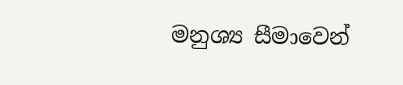මනුශ්‍ය සීමාවෙන්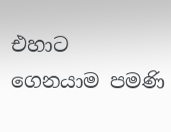එහාට ගෙනයාම පමණි